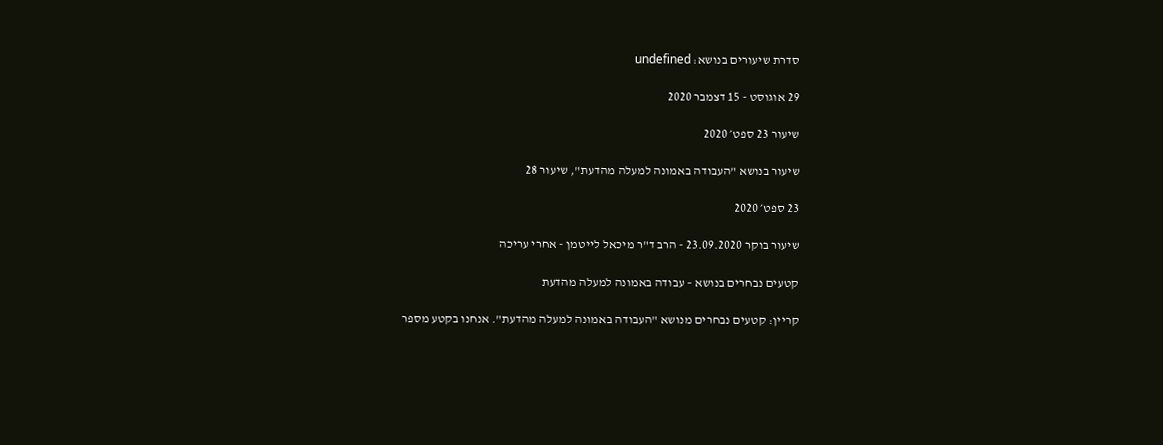סדרת שיעורים בנושא: undefined

29 אוגוסט - 15 דצמבר 2020

שיעור 23 ספט׳ 2020

שיעור בנושא "העבודה באמונה למעלה מהדעת", שיעור 28

23 ספט׳ 2020

שיעור בוקר 23.09.2020 - הרב ד"ר מיכאל לייטמן - אחרי עריכה

קטעים נבחרים בנושא – עבודה באמונה למעלה מהדעת

קריין: קטעים נבחרים מנושא "העבודה באמונה למעלה מהדעת". אנחנו בקטע מספר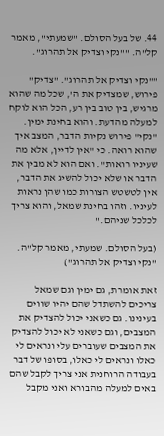44. של בעל הסולם. "שמעתי", מאמר קל"ה. ""נקי וצדיק אל תהרוג".

""נקי וצדיק אל תהרוג". "צדיק" פירוש, שמצדיק את ה', שכל מה שהוא מרגיש, בין טוב בין רע, הכל הוא לוקח למעלה מהדעת. והוא בחינת ימין. "נקי" פירוש נקיות הדבר, המצב איך שהוא רואה. כי "אין לדיין, אלא מה שעיניו רואות". ואם הוא לא מבין את הדבר או שלא יכול להשיג את הדבר, אין לטשטש הצורות כמו שהן נראות לעיניו. וזהו בחינת שמאל, והוא צריך לכלכל שניהם."

(בעל הסולם. שמעתי, מאמר קל"ה. "נקי וצדיק אל תהרוג")

זאת אומרת, גם ימין וגם שמאל צריכים להשתדל שהם יהיו שווים בעינינו. גם כשאני יכול להצדיק את המצבים, וגם כשאני לא יכול להצדיק את המצבים שעוברים עלי ונראים לי כאלו ונראים לי כאלו, בסופו של דבר בעבודה הרוחנית אני צריך לקבל שהם באים למעלה מהבורא ואני מקבל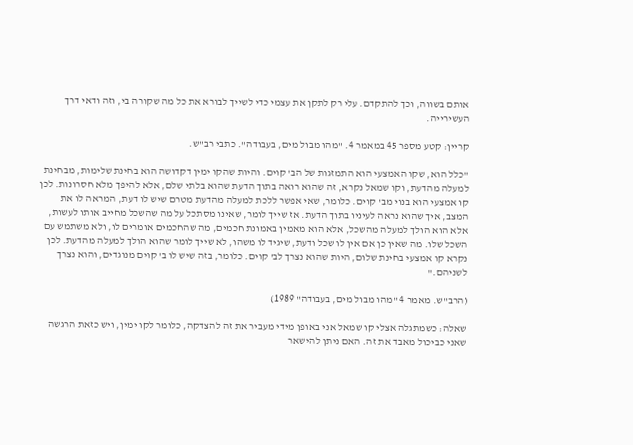אותם בשווה, וכך להתקדם. עלי רק לתקן את עצמי כדי לשייך לבורא את כל מה שקורה בי, וזה ודאי דרך העשירייה.

קריין: קטע מספר 45 במאמר 4. "מהו מבול מים, בעבודה". כתבי רב"ש.

"כלל הוא, שקו האמצעי הוא התמזגות של הב' קוים. והיות שהקו ימין דקדושה הוא בחינת שלימות, מבחינת למעלה מהדעת, וקו שמאל נקרא, זה שהוא רואה בתוך הדעת שהוא בלתי שלם, אלא להיפך מלא חסרונות. לכן קו אמצעי הוא בנוי מב' קוים. כלומר, שאי אפשר ללכת למעלה מהדעת מטרם שיש לו דעת, המראה לו את המצב, איך שהוא נראה לעיניו בתוך הדעת. אז שייך לומר, שאינו מסתכל על מה שהשכל מחייב אותו לעשות, אלא הוא הולך למעלה מהשכל, אלא הוא מאמין באמונת חכמים, מה שהחכמים אומרים לו, ולא משתמש עם השכל שלו. מה שאין כן אם אין לו שכל ודעת, שיגיד לו משהו, לא שייך לומר שהוא הולך למעלה מהדעת. לכן נקרא קו אמצעי בחינת שלום, היות שהוא נצרך לב' קוים. כלומר, בזה שיש לו ב' קוים מנוגדים, והוא נצרך לשניהם."

(הרב"ש. מאמר 4 "מהו מבול מים, בעבודה" 1989)

שאלה: כשמתגלה אצלי קו שמאל אני באופן מידי מעביר את זה להצדקה, כלומר לקו ימין, ויש כזאת הרגשה שאני כביכול מאבד את זה. האם ניתן להישאר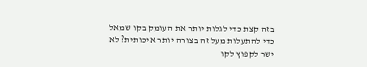בזה קצת כדי לגלות יותר את העומק בקו שמאל כדי להתעלות מעל זה בצורה יותר איכותית? לא ישר לקפוץ לקו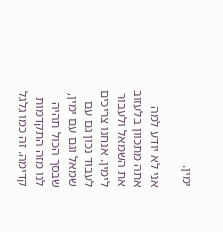ימין.

אני לא יודע למה אתה מתכוון בלעזוב את השמאל ולעבור לימין. אנחנו צריכים לעבוד נכון גם עם שמאל וגם עם ימין, שבסך הכול תהיה לנו מזה התקדמות קדימה. זה כמו גלגל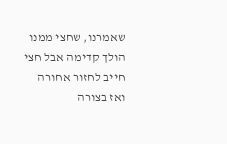שאמרנו, שחצי ממנו הולך קדימה אבל חצי חייב לחזור אחורה ואז בצורה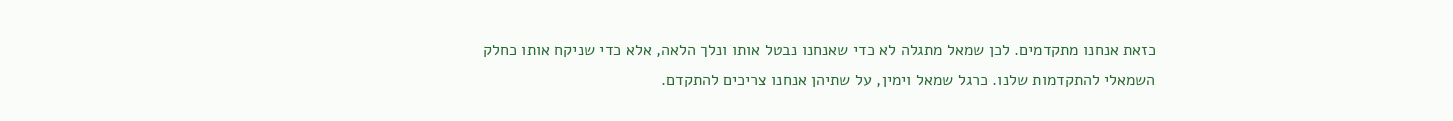כזאת אנחנו מתקדמים. לכן שמאל מתגלה לא כדי שאנחנו נבטל אותו ונלך הלאה, אלא כדי שניקח אותו כחלק השמאלי להתקדמות שלנו. כרגל שמאל וימין, על שתיהן אנחנו צריכים להתקדם.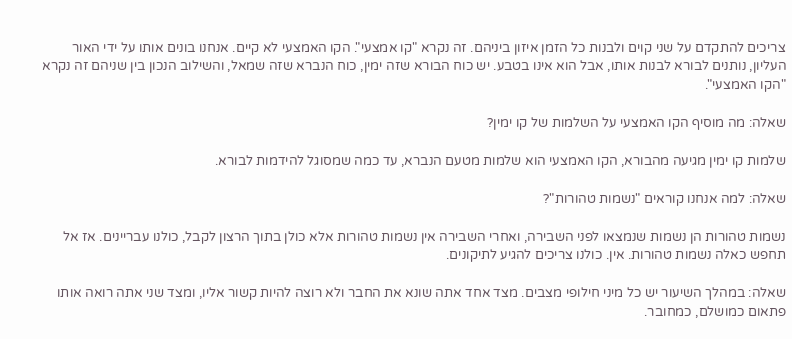צריכים להתקדם על שני קוים ולבנות כל הזמן איזון ביניהם. זה נקרא "קו אמצעי". הקו האמצעי לא קיים. אנחנו בונים אותו על ידי האור העליון, נותנים לבורא לבנות אותו, אבל הוא אינו בטבע. יש כוח הבורא שזה ימין, כוח הנברא שזה שמאל, והשילוב הנכון בין שניהם זה נקרא "הקו האמצעי".

שאלה: מה מוסיף הקו האמצעי על השלמות של קו ימין?

שלמות קו ימין מגיעה מהבורא, הקו האמצעי הוא שלמות מטעם הנברא, עד כמה שמסוגל להידמות לבורא.

שאלה: למה אנחנו קוראים "נשמות טהורות"?

נשמות טהורות הן נשמות שנמצאו לפני השבירה, ואחרי השבירה אין נשמות טהורות אלא כולן בתוך הרצון לקבל, כולנו עבריינים. אז אל תחפש כאלה נשמות טהורות. אין. כולנו צריכים להגיע לתיקונים.

שאלה: במהלך השיעור יש כל מיני חילופי מצבים. מצד אחד אתה שונא את החבר ולא רוצה להיות קשור אליו, ומצד שני אתה רואה אותו פתאום כמושלם, כמחובר.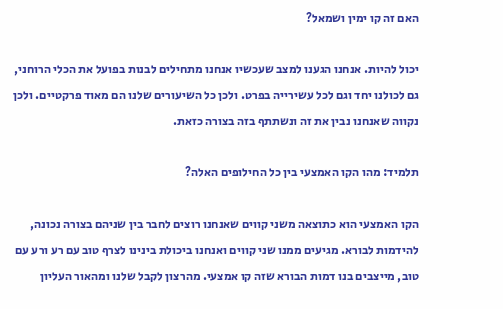האם זה קו ימין ושמאל?

יכול להיות. אנחנו הגענו למצב שעכשיו אנחנו מתחילים לבנות בפועל את הכלי הרוחני, גם לכולנו יחד וגם לכל עשירייה בפרט. ולכן כל השיעורים שלנו הם מאוד פרקטיים. ולכן נקווה שאנחנו נבין את זה ונשתתף בזה בצורה כזאת.

תלמיד: מהו הקו האמצעי בין כל החילופים האלה?

הקו האמצעי הוא כתוצאה משני קווים שאנחנו רוצים לחבר בין שניהם בצורה נכונה, להידמות לבורא. מגיעים ממנו שני קווים ואנחנו ביכולת בינינו לצרף טוב עם רע ורע עם טוב, מייצבים בנו דמות הבורא שזה קו אמצעי. מהרצון לקבל שלנו ומהאור העליון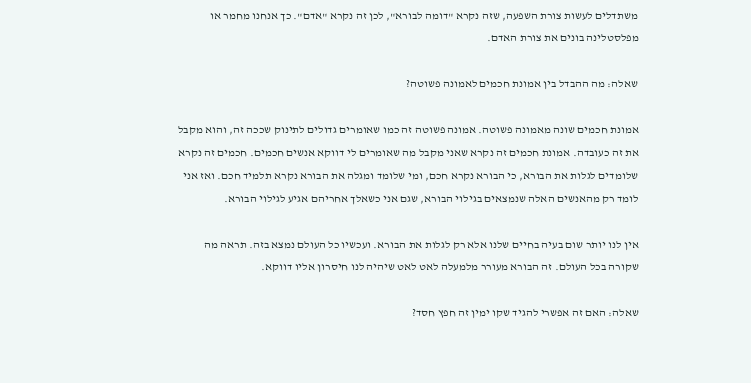משתדלים לעשות צורת השפעה, שזה נקרא "דומה לבורא", לכן זה נקרא "אדם". כך אנחנו מחמר או מפלסטלינה בונים את צורת האדם.

שאלה: מה ההבדל בין אמונת חכמים לאמונה פשוטה?

אמונת חכמים שונה מאמונה פשוטה. אמונה פשוטה זה כמו שאומרים גדולים לתינוק שככה זה, והוא מקבל את זה כעובדה. אמונת חכמים זה נקרא שאני מקבל מה שאומרים לי דווקא אנשים חכמים. חכמים זה נקרא שלומדים לגלות את הבורא, כי הבורא נקרא חכם, ומי שלומד ומגלה את הבורא נקרא תלמיד חכם. ואז אני לומד רק מהאנשים האלה שנמצאים בגילוי הבורא, שגם אני כשאלך אחריהם אגיע לגילוי הבורא.

אין לנו יותר שום בעיה בחיים שלנו אלא רק לגלות את הבורא. ועכשיו כל העולם נמצא בזה. תראה מה שקורה בכל העולם. זה הבורא מעורר מלמעלה לאט לאט שיהיה לנו חיסרון אליו דווקא.

שאלה: האם זה אפשרי להגיד שקו ימין זה חפץ חסד?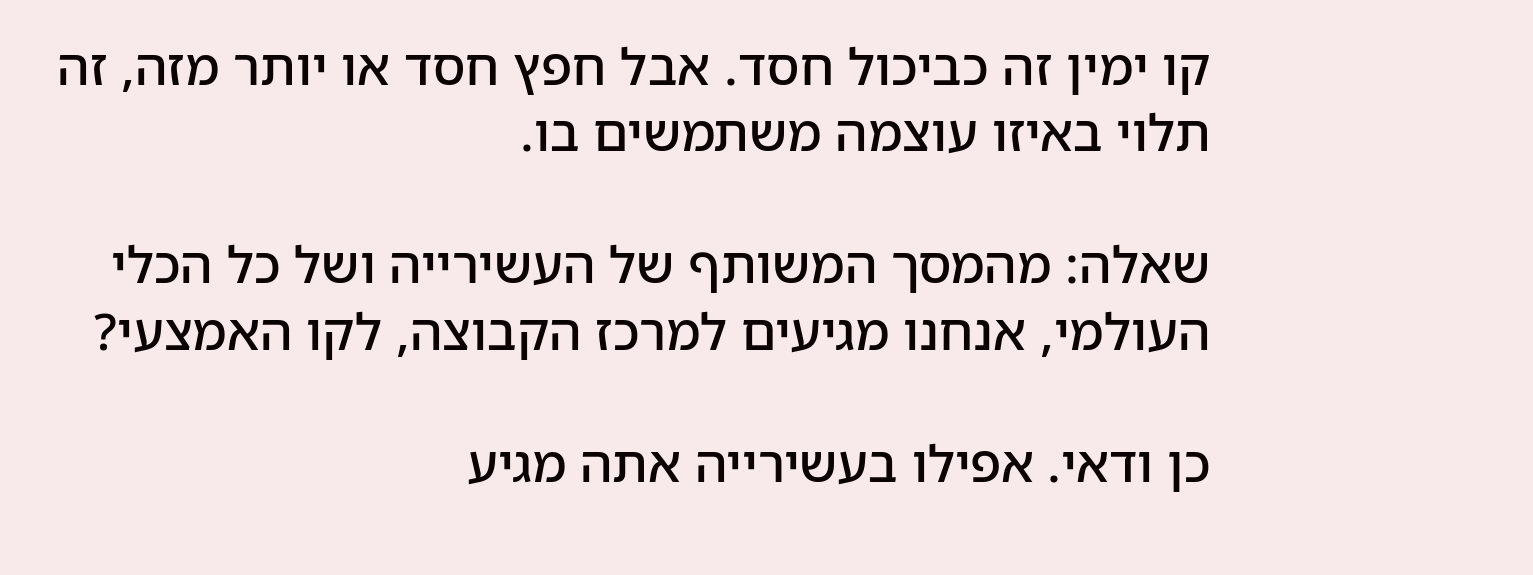קו ימין זה כביכול חסד. אבל חפץ חסד או יותר מזה, זה תלוי באיזו עוצמה משתמשים בו.

שאלה: מהמסך המשותף של העשירייה ושל כל הכלי העולמי, אנחנו מגיעים למרכז הקבוצה, לקו האמצעי?

כן ודאי. אפילו בעשירייה אתה מגיע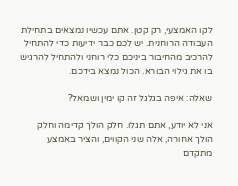לקו האמצעי, רק קטן. אתם עכשיו נמצאים בתחילת העבודה הרוחנית. יש לכם כבר ידיעות כדי להתחיל להרכיב מהחיבור ביניכם כלי רוחני ולהתחיל להרגיש בו את גילוי הבורא. הכול נמצא בידכם.

שאלה: איפה בגלגל זה קו ימין ושמאל?

אני לא יודע, אתם תגלו. חלק הולך קדימה וחלק הולך אחורה, אלה שני הקווים, והציר באמצע מתקדם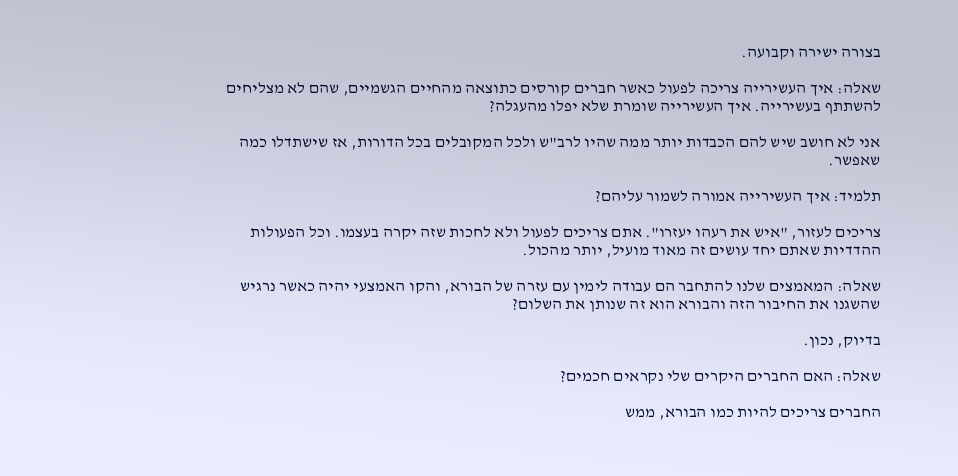בצורה ישירה וקבועה.

שאלה: איך העשירייה צריכה לפעול כאשר חברים קורסים כתוצאה מהחיים הגשמיים, שהם לא מצליחים להשתתף בעשירייה. איך העשירייה שומרת שלא יפלו מהעגלה?

אני לא חושב שיש להם הכבדות יותר ממה שהיו לרב"ש ולכל המקובלים בכל הדורות, אז שישתדלו כמה שאפשר.

תלמיד: איך העשירייה אמורה לשמור עליהם?

צריכים לעזור, "איש את רעהו יעזרו". אתם צריכים לפעול ולא לחכות שזה יקרה בעצמו. וכל הפעולות ההדדיות שאתם יחד עושים זה מאוד מועיל, יותר מהכול.

שאלה: המאמצים שלנו להתחבר הם עבודה לימין עם עזרה של הבורא, והקו האמצעי יהיה כאשר נרגיש שהשגנו את החיבור הזה והבורא הוא זה שנותן את השלום?

בדיוק, נכון.

שאלה: האם החברים היקרים שלי נקראים חכמים?

החברים צריכים להיות כמו הבורא, ממש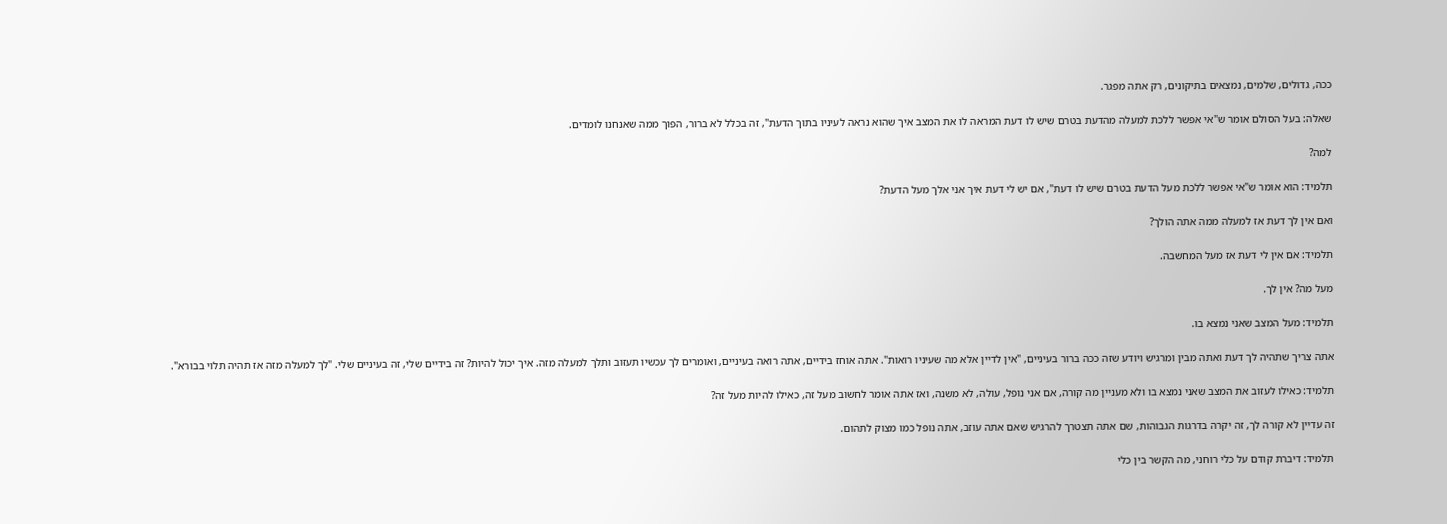ככה, גדולים, שלמים, נמצאים בתיקונים, רק אתה מפגר.

שאלה: בעל הסולם אומר ש"אי אפשר ללכת למעלה מהדעת בטרם שיש לו דעת המראה לו את המצב איך שהוא נראה לעיניו בתוך הדעת", זה בכלל לא ברור, הפוך ממה שאנחנו לומדים.

למה?

תלמיד: הוא אומר ש"אי אפשר ללכת מעל הדעת בטרם שיש לו דעת", אם יש לי דעת איך אני אלך מעל הדעת?

ואם אין לך דעת אז למעלה ממה אתה הולך?

תלמיד: אם אין לי דעת אז מעל המחשבה.

מעל מה? אין לך.

תלמיד: מעל המצב שאני נמצא בו.

אתה צריך שתהיה לך דעת ואתה מבין ומרגיש ויודע שזה ככה ברור בעיניים, "אין לדיין אלא מה שעיניו רואות". אתה אוחז בידיים, אתה רואה בעיניים, ואומרים לך עכשיו תעזוב ותלך למעלה מזה. איך יכול להיות? זה בידיים שלי, זה בעיניים שלי. "לך למעלה מזה אז תהיה תלוי בבורא".

תלמיד: כאילו לעזוב את המצב שאני נמצא בו ולא מעניין מה קורה, אם אני נופל, עולה, לא משנה, ואז אתה אומר לחשוב מעל זה, כאילו להיות מעל זה?

זה עדיין לא קורה לך, זה יקרה בדרגות הגבוהות, שם אתה תצטרך להרגיש שאם אתה עוזב, אתה נופל כמו מצוק לתהום.

תלמיד: דיברת קודם על כלי רוחני, מה הקשר בין כלי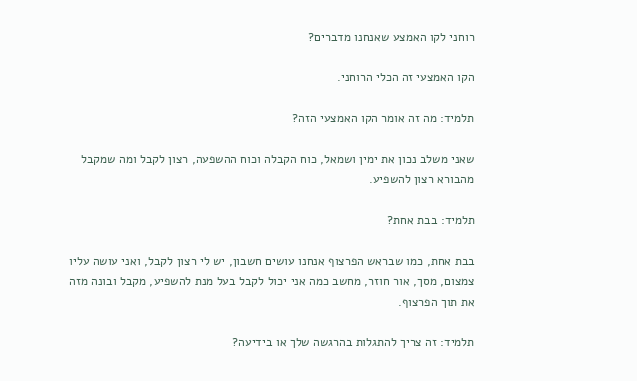רוחני לקו האמצע שאנחנו מדברים?

הקו האמצעי זה הכלי הרוחני.

תלמיד: מה זה אומר הקו האמצעי הזה?

שאני משלב נכון את ימין ושמאל, כוח הקבלה וכוח ההשפעה, רצון לקבל ומה שמקבל מהבורא רצון להשפיע.

תלמיד: בבת אחת?

בבת אחת, כמו שבראש הפרצוף אנחנו עושים חשבון, יש לי רצון לקבל, ואני עושה עליו צמצום, מסך, אור חוזר, מחשב כמה אני יכול לקבל בעל מנת להשפיע, מקבל ובונה מזה את תוך הפרצוף.

תלמיד: זה צריך להתגלות בהרגשה שלך או בידיעה?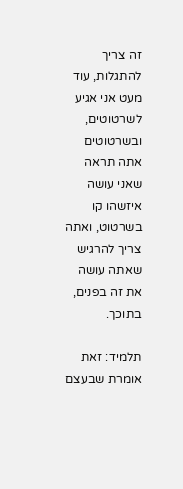זה צריך להתגלות, עוד מעט אני אגיע לשרטוטים, ובשרטוטים אתה תראה שאני עושה איזשהו קו בשרטוט, ואתה צריך להרגיש שאתה עושה את זה בפנים, בתוכך.

תלמיד: זאת אומרת שבעצם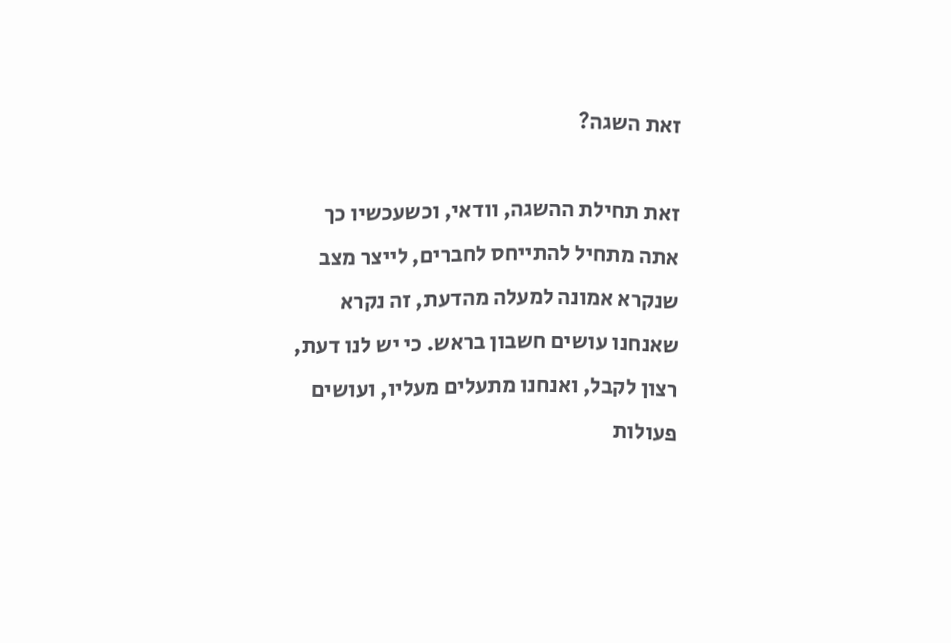זאת השגה?

זאת תחילת ההשגה, וודאי, וכשעכשיו כך אתה מתחיל להתייחס לחברים, לייצר מצב שנקרא אמונה למעלה מהדעת, זה נקרא שאנחנו עושים חשבון בראש. כי יש לנו דעת, רצון לקבל, ואנחנו מתעלים מעליו, ועושים פעולות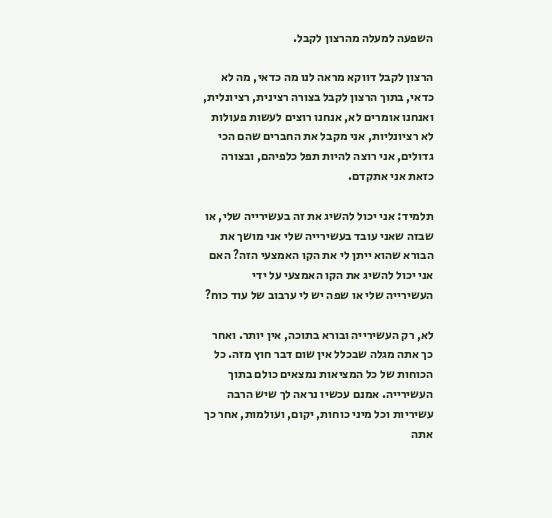השפעה למעלה מהרצון לקבל.

הרצון לקבל דווקא מראה לנו מה כדאי, מה לא כדאי, בתוך הרצון לקבל בצורה רצינית, רציונלית, ואנחנו אומרים לא, אנחנו רוצים לעשות פעולות לא רציונליות, אני מקבל את החברים שהם הכי גדולים, אני רוצה להיות תפל כלפיהם, ובצורה כזאת אני אתקדם.

תלמיד: אני יכול להשיג את זה בעשירייה שלי, או שבזה שאני עובד בעשירייה שלי אני מושך את הבורא שהוא ייתן לי את הקו האמצעי הזה? האם אני יכול להשיג את הקו האמצעי על ידי העשירייה שלי או שפה יש לי ערבוב של עוד כוח?

לא, רק העשירייה ובורא בתוכה, אין יותר. ואחר כך אתה מגלה שבכלל אין שום דבר חוץ מזה. כל הכוחות של כל המציאות נמצאים כולם בתוך העשירייה. אמנם עכשיו נראה לך שיש הרבה עשיריות וכל מיני כוחות, יקום, ועולמות, אחר כך אתה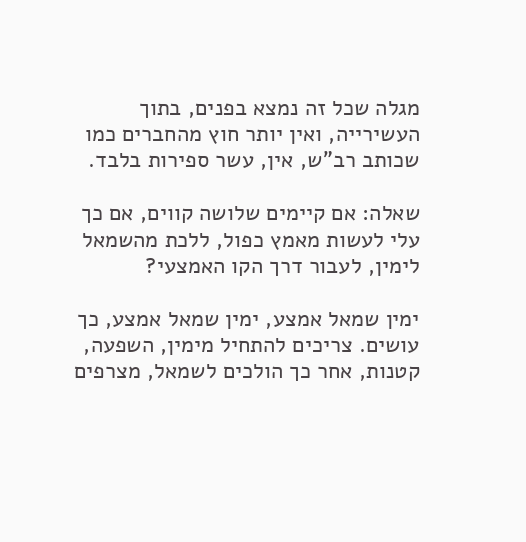מגלה שכל זה נמצא בפנים, בתוך העשירייה, ואין יותר חוץ מהחברים כמו שכותב רב"ש, אין, עשר ספירות בלבד.

שאלה: אם קיימים שלושה קווים, אם כך עלי לעשות מאמץ כפול, ללכת מהשמאל לימין, לעבור דרך הקו האמצעי?

ימין שמאל אמצע, ימין שמאל אמצע, כך עושים. צריכים להתחיל מימין, השפעה, קטנות, אחר כך הולכים לשמאל, מצרפים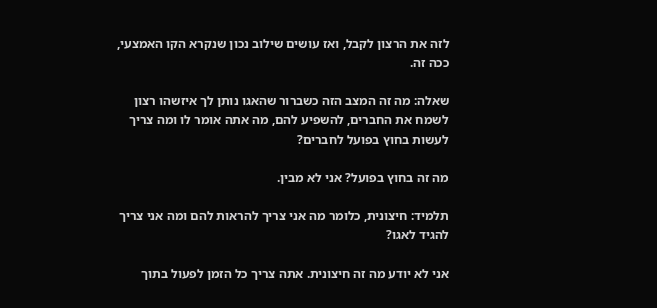לזה את הרצון לקבל, ואז עושים שילוב נכון שנקרא הקו האמצעי, ככה זה.

שאלה: מה זה המצב הזה כשברור שהאגו נותן לך איזשהו רצון לשמח את החברים, להשפיע להם, מה אתה אומר לו ומה צריך לעשות בחוץ בפועל לחברים?

מה זה בחוץ בפועל? אני לא מבין.

תלמיד: חיצונית, כלומר מה אני צריך להראות להם ומה אני צריך להגיד לאגו?

אני לא יודע מה זה חיצונית. אתה צריך כל הזמן לפעול בתוך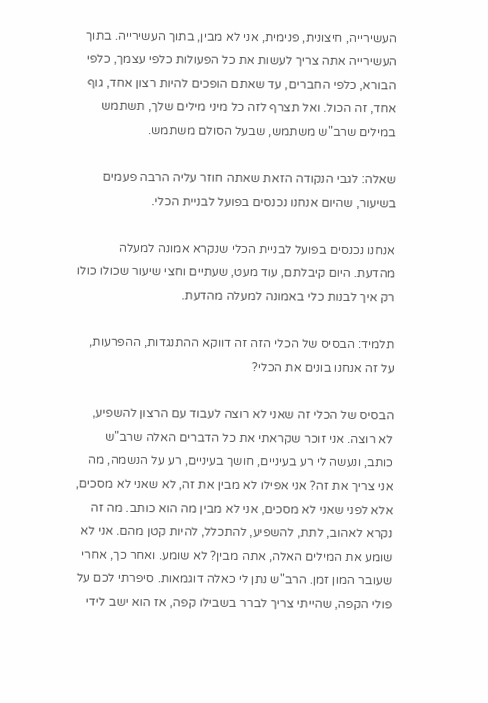העשירייה, חיצונית, פנימית, אני לא מבין, בתוך העשירייה. בתוך העשירייה אתה צריך לעשות את כל הפעולות כלפי עצמך, כלפי הבורא, כלפי החברים, עד שאתם הופכים להיות רצון אחד, גוף אחד, זה הכול. ואל תצרף לזה כל מיני מילים שלך, תשתמש במילים שרב"ש משתמש, שבעל הסולם משתמש.

שאלה: לגבי הנקודה הזאת שאתה חוזר עליה הרבה פעמים בשיעור, שהיום אנחנו נכנסים בפועל לבניית הכלי.

אנחנו נכנסים בפועל לבניית הכלי שנקרא אמונה למעלה מהדעת. היום קיבלתם, עוד מעט, שעתיים וחצי שיעור שכולו כולו רק איך לבנות כלי באמונה למעלה מהדעת.

תלמיד: הבסיס של הכלי הזה זה דווקא ההתנגדות, ההפרעות, על זה אנחנו בונים את הכלי?

הבסיס של הכלי זה שאני לא רוצה לעבוד עם הרצון להשפיע, לא רוצה. אני זוכר שקראתי את כל הדברים האלה שרב"ש כותב, ונעשה לי רע בעיניים, חושך בעיניים, רע על הנשמה, מה אני צריך את זה? אני אפילו לא מבין את זה, לא שאני לא מסכים, אלא לפני שאני לא מסכים, אני לא מבין מה הוא כותב. מה זה נקרא לאהוב, לתת, להשפיע, להתכלל, להיות קטן מהם. אני לא שומע את המילים האלה, אתה מבין? לא שומע. ואחר כך, אחרי שעובר המון זמן. הרב"ש נתן לי כאלה דוגמאות. סיפרתי לכם על פולי הקפה, שהייתי צריך לברר בשבילו קפה, אז הוא ישב לידי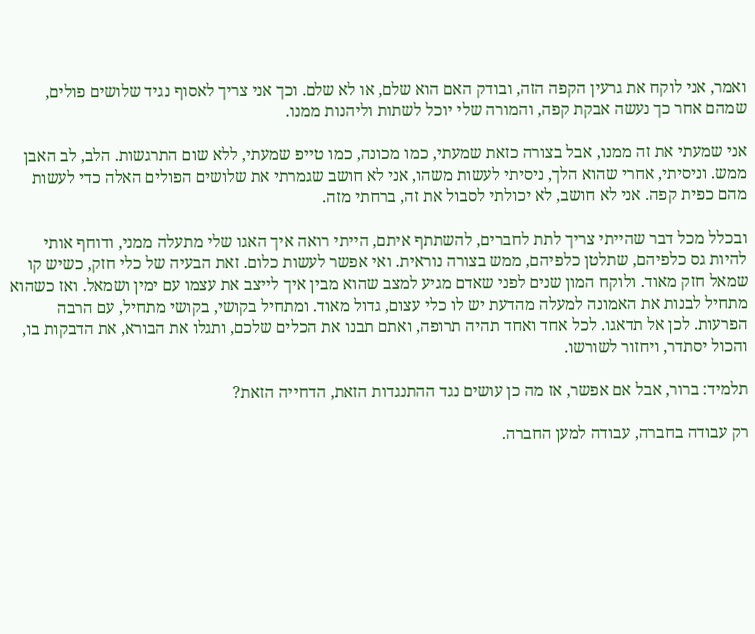ואמר, אני לוקח את גרעין הקפה הזה, ובודק האם הוא שלם, או לא שלם. וכך אני צריך לאסוף נגיד שלושים פולים, שמהם אחר כך נעשה אבקת קפה, והמורה שלי יוכל לשתות וליהנות ממנו.

אני שמעתי את זה ממנו, אבל בצורה כזאת שמעתי, כמו מכונה, כמו טייפ שמעתי, ללא שום התרגשות. הלב, לב האבן ממש. וניסיתי, אחרי שהוא הלך, ניסיתי לעשות משהו, אני לא חושב שגמרתי את שלושים הפולים האלה כדי לעשות מהם כפית קפה. אני לא חושב, לא יכולתי לסבול את זה, ברחתי מזה.

ובכלל מכל דבר שהייתי צריך לתת לחברים, להשתתף איתם, הייתי רואה איך האגו שלי מתעלה ממני, ודוחף אותי להיות גס כלפיהם, שתלטן כלפיהם, ממש בצורה נוראית. ואי אפשר לעשות כלום. זאת הבעיה של כלי חזק, כשיש קו שמאל חזק מאוד. ולוקח המון שנים לפני שאדם מגיע למצב שהוא מבין איך לייצב את עצמו עם ימין ושמאל. ואז כשהוא מתחיל לבנות את האמונה למעלה מהדעת יש לו כלי עצום, גדול מאוד. ומתחיל בקושי, בקושי מתחיל, עם הרבה הפרעות. לכן אל תדאגו. לכל אחד ואחד תהיה תרופה, ואתם תבנו את הכלים שלכם, ותגלו את הבורא, את הדבקות בו, והכול יסתדר, ויחזור לשורשו.

תלמיד: ברור, אבל אם אפשר, אז מה כן עושים נגד ההתנגדות הזאת, הדחייה הזאת?

רק עבודה בחברה, עבודה למען החברה.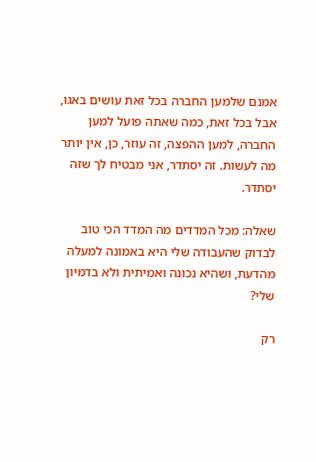אמנם שלמען החברה בכל זאת עושים באגו, אבל בכל זאת, כמה שאתה פועל למען החברה, למען ההפצה, זה עוזר, כן, אין יותר מה לעשות. זה יסתדר, אני מבטיח לך שזה יסתדר.

שאלה: מכל המדדים מה המדד הכי טוב לבדוק שהעבודה שלי היא באמונה למעלה מהדעת, ושהיא נכונה ואמיתית ולא בדמיון שלי?

רק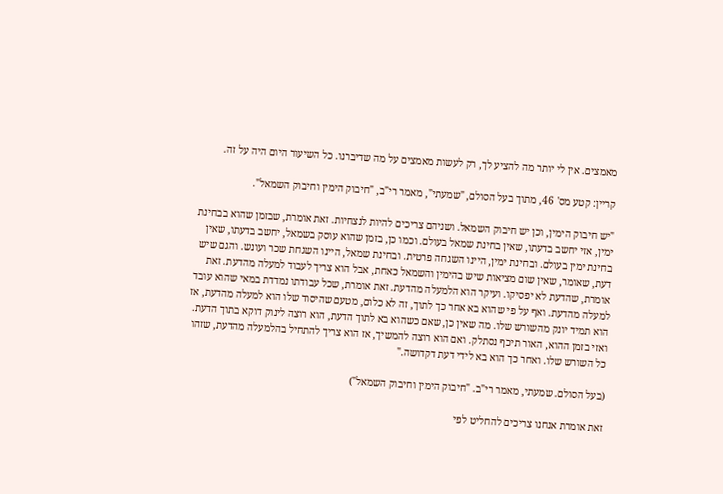מאמצים. אין לי יותר מה להציע לך, רק לעשות מאמצים על מה שדיברנו. כל השיעור היום היה על זה.

קריין: קטע מס' 46, מתוך בעל הסולם, "שמעתי", מאמר רי"ב, "חיבוק הימין וחיבוק השמאל".

"יש חיבוק הימין, וכן יש חיבוק השמאל. ושניהם צריכים להיות לנצחיות. זאת אומרת, שבזמן שהוא בבחינת ימין, אזי יחשב בדעתו, שאין בחינת שמאל בעולם. וכמו כן, בזמן שהוא עוסק בשמאל, יחשב בדעתו, שאין בחינת ימין בעולם. ובחינת ימין, היינו השגחה פרטית. ובחינת שמאל, היינו השגחת שכר ועונש. והגם שיש דעת, שאומר, שאין שום מציאות שיש בהימין והשמאל כאחת, אבל הוא צריך לעבוד למעלה מהדעת. זאת אומרת, שהדעת לא יפסיקו. ועיקר הוא הלמעלה מהדעת. זאת אומרת, שכל עבודתו נמדדת במאי שהוא עובד למעלה מהדעת. ואף על פי שהוא בא אחר כך לתוך, זה לא כלום, מטעם שהיסוד שלו הוא למעלה מהדעת, אז הוא תמיד יונק מהשורש שלו. מה שאין כן, שאם כשהוא בא לתוך הדעת, הוא רוצה לינוק דוקא בתוך הדעת. ואזי בזמן ההוא, האור תיכף נסתלק. ואם הוא רוצה להמשיך, אז הוא צריך להתחיל בהלמעלה מהדעת, שזהו כל השורש שלו. ואחר כך הוא בא לידי דעת דקדושה."

(בעל הסולם. שמעתי, מאמר רי"ב. "חיבוק הימין וחיבוק השמאל")

זאת אומרת אנחנו צריכים להחליט לפי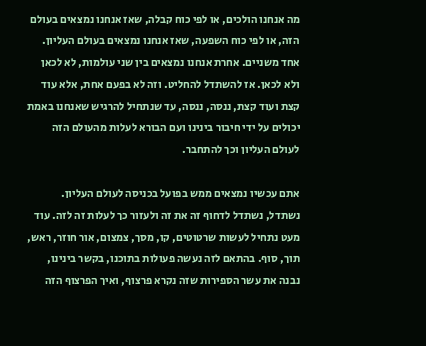מה אנחנו הולכים, או לפי כוח קבלה, שאז אנחנו נמצאים בעולם הזה, או לפי כוח השפעה, שאז אנחנו נמצאים בעולם העליון. אחד משניים. אחרת אנחנו נמצאים בין שני עולמות, לא לכאן ולא לכאן. אז להשתדל להחליט. וזה לא בפעם אחת, אלא עוד קצת ועוד קצת, ננסה, ננסה, עד שנתחיל להרגיש שאנחנו באמת יכולים על ידי חיבור בינינו ועם הבורא לעלות מהעולם הזה לעולם העליון וכך להתחבר.

אתם עכשיו נמצאים ממש בפועל בכניסה לעולם העליון. נשתדל, נשתדל לדחוף זה את זה ולעזור כך לעלות זה לזה. עוד מעט נתחיל לעשות שרטוטים, קו, מסך, צמצום, אור חוזר, ראש, תוך, סוף. בהתאם לזה נעשה פעולות בתוכנו, בקשר בינינו, נבנה את עשר הספירות שזה נקרא פרצוף, ואיך הפרצוף הזה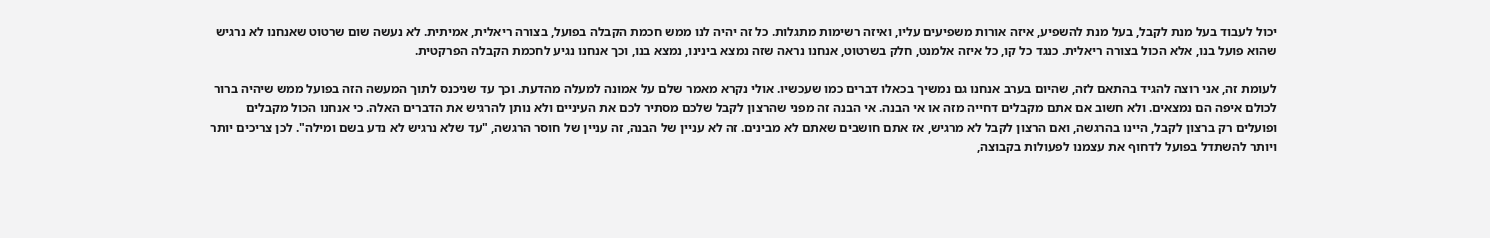יכול לעבוד בעל מנת לקבל, בעל מנת להשפיע, איזה אורות משפיעים עליו, ואיזה רשימות מתגלות. כל זה יהיה לנו ממש חכמת הקבלה בפועל, בצורה ריאלית, אמיתית. לא נעשה שום שרטוט שאנחנו לא נרגיש שהוא פועל בנו, אלא הכול בצורה ריאלית. כנגד כל קו, כל איזה אלמנט, חלק בשרטוט, אנחנו נראה שזה נמצא בינינו, נמצא בנו, וכך אנחנו נגיע לחכמת הקבלה הפרקטית.

לעומת זה, אני רוצה להגיד בהתאם לזה, שהיום בערב אנחנו גם נמשיך בכאלו דברים כמו שעכשיו. אולי נקרא מאמר שלם על אמונה למעלה מהדעת. וכך עד שניכנס לתוך המעשה הזה בפועל ממש שיהיה ברור לכולם איפה הם נמצאים. ולא חשוב אם אתם מקבלים דחייה מזה או אי הבנה. אי הבנה זה מפני שהרצון לקבל שלכם מסתיר לכם את העיניים ולא נותן להרגיש את הדברים האלה. כי אנחנו הכול מקבלים ופועלים רק ברצון לקבל, היינו בהרגשה, ואם הרצון לקבל לא מרגיש, אז אתם חושבים שאתם לא מבינים. זה לא עניין של הבנה, זה עניין של חוסר הרגשה, "עד שלא נרגיש לא נדע בשם ומילה". לכן צריכים יותר ויותר להשתדל בפועל לדחוף את עצמנו לפעולות בקבוצה,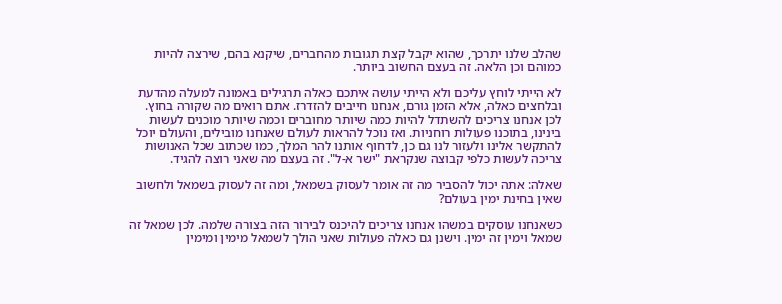שהלב שלנו יתרכך, שהוא יקבל קצת תגובות מהחברים, שיקנא בהם, שירצה להיות כמוהם וכן הלאה. זה בעצם החשוב ביותר.

לא הייתי לוחץ עליכם ולא הייתי עושה איתכם כאלה תרגילים באמונה למעלה מהדעת ובלחצים כאלה, אלא הזמן גורם, אנחנו חייבים להזדרז. אתם רואים מה שקורה בחוץ. לכן אנחנו צריכים להשתדל להיות כמה שיותר מחוברים וכמה שיותר מוכנים לעשות בינינו, בתוכנו פעולות רוחניות. ואז נוכל להראות לעולם שאנחנו מובילים, והעולם יוכל להתקשר אלינו ולעזור לנו גם כן, לדחוף אותנו להר המלך, כמו שכתוב שכל האנושות צריכה לעשות כלפי קבוצה שנקראת "ישר א-ל". זה בעצם מה שאני רוצה להגיד.

שאלה: אתה יכול להסביר מה זה אומר לעסוק בשמאל, ומה זה לעסוק בשמאל ולחשוב שאין בחינת ימין בעולם?

כשאנחנו עוסקים במשהו אנחנו צריכים להיכנס לבירור הזה בצורה שלמה. לכן שמאל זה שמאל וימין זה ימין. וישנן גם כאלה פעולות שאני הולך לשמאל מימין ומימין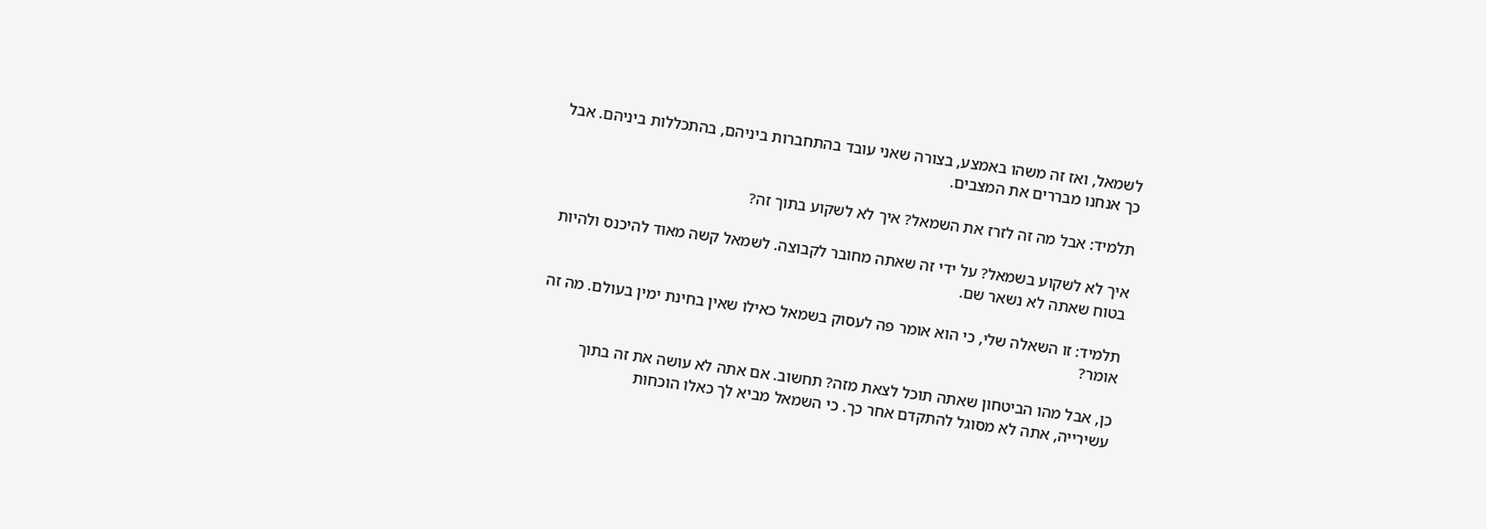לשמאל, ואז זה משהו באמצע, בצורה שאני עובד בהתחברות ביניהם, בהתכללות ביניהם. אבל כך אנחנו מבררים את המצבים.

תלמיד: אבל מה זה לזרז את השמאל? איך לא לשקוע בתוך זה?

איך לא לשקוע בשמאל? על ידי זה שאתה מחובר לקבוצה. לשמאל קשה מאוד להיכנס ולהיות בטוח שאתה לא נשאר שם.

תלמיד: זו השאלה שלי, כי הוא אומר פה לעסוק בשמאל כאילו שאין בחינת ימין בעולם. מה זה אומר?

כן, אבל מהו הביטחון שאתה תוכל לצאת מזה? תחשוב. אם אתה לא עושה את זה בתוך עשירייה, אתה לא מסוגל להתקדם אחר כך. כי השמאל מביא לך כאלו הוכחות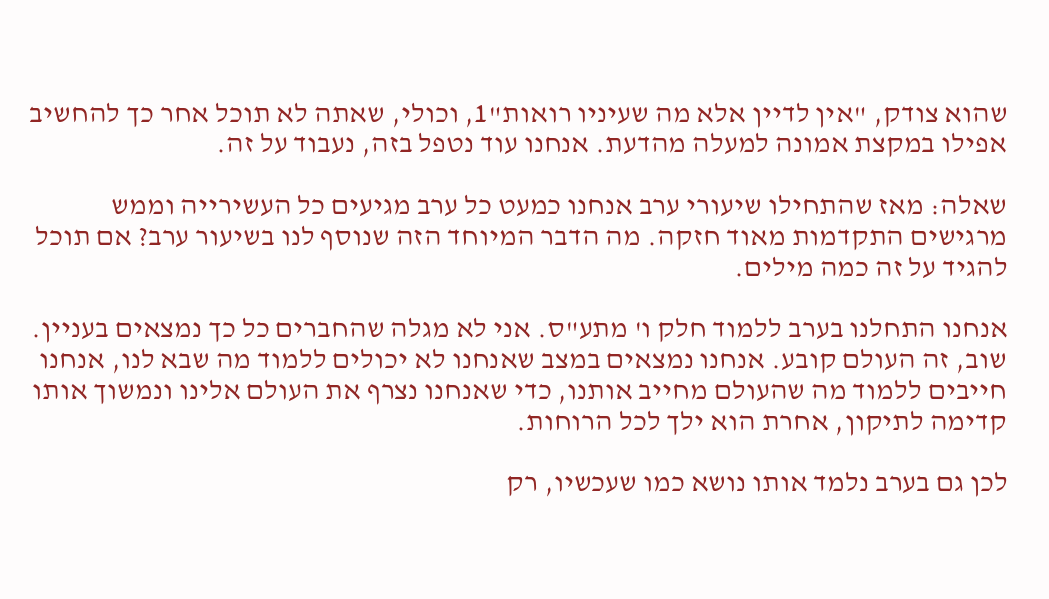שהוא צודק, "אין לדיין אלא מה שעיניו רואות"1, וכולי, שאתה לא תוכל אחר כך להחשיב אפילו במקצת אמונה למעלה מהדעת. אנחנו עוד נטפל בזה, נעבוד על זה.

שאלה: מאז שהתחילו שיעורי ערב אנחנו כמעט כל ערב מגיעים כל העשירייה וממש מרגישים התקדמות מאוד חזקה. מה הדבר המיוחד הזה שנוסף לנו בשיעור ערב? אם תוכל להגיד על זה כמה מילים.

אנחנו התחלנו בערב ללמוד חלק ו' מתע"ס. אני לא מגלה שהחברים כל כך נמצאים בעניין. שוב, זה העולם קובע. אנחנו נמצאים במצב שאנחנו לא יכולים ללמוד מה שבא לנו, אנחנו חייבים ללמוד מה שהעולם מחייב אותנו, כדי שאנחנו נצרף את העולם אלינו ונמשוך אותו קדימה לתיקון, אחרת הוא ילך לכל הרוחות.

לכן גם בערב נלמד אותו נושא כמו שעכשיו, רק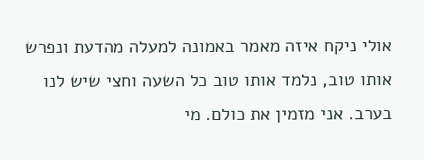אולי ניקח איזה מאמר באמונה למעלה מהדעת ונפרש אותו טוב, נלמד אותו טוב כל השעה וחצי שיש לנו בערב. אני מזמין את כולם. מי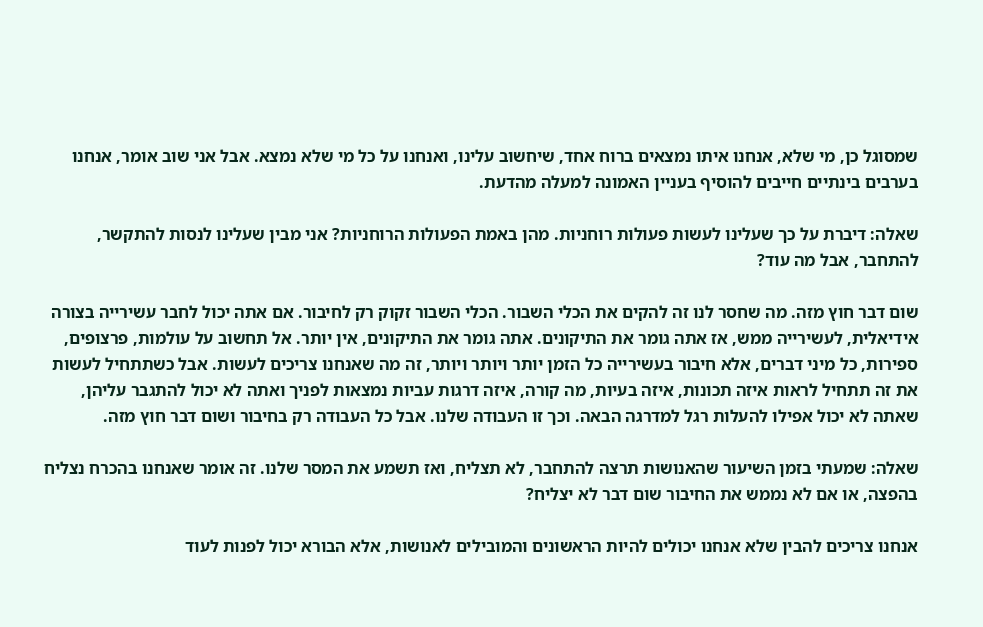שמסוגל כן, מי שלא, אנחנו איתו נמצאים ברוח אחד, שיחשוב עלינו, ואנחנו על כל מי שלא נמצא. אבל אני שוב אומר, אנחנו בערבים בינתיים חייבים להוסיף בעניין האמונה למעלה מהדעת.

שאלה: דיברת על כך שעלינו לעשות פעולות רוחניות. מהן באמת הפעולות הרוחניות? אני מבין שעלינו לנסות להתקשר, להתחבר, אבל מה עוד?

שום דבר חוץ מזה. מה שחסר לנו זה להקים את הכלי השבור. הכלי השבור זקוק רק לחיבור. אם אתה יכול לחבר עשירייה בצורה אידיאלית, לעשירייה ממש, אז אתה גומר את התיקונים. אתה גומר את התיקונים, אין יותר. אל תחשוב על עולמות, פרצופים, ספירות, כל מיני דברים, אלא חיבור בעשירייה כל הזמן יותר ויותר ויותר, זה מה שאנחנו צריכים לעשות. אבל כשתתחיל לעשות את זה תתחיל לראות איזה תכונות, איזה בעיות, מה קורה, איזה דרגות עביות נמצאות לפניך ואתה לא יכול להתגבר עליהן, שאתה לא יכול אפילו להעלות רגל למדרגה הבאה. וכך זו העבודה שלנו. אבל כל העבודה רק בחיבור ושום דבר חוץ מזה.

שאלה: שמעתי בזמן השיעור שהאנושות תרצה להתחבר, לא תצליח, ואז תשמע את המסר שלנו. זה אומר שאנחנו בהכרח נצליח בהפצה, או אם לא נממש את החיבור שום דבר לא יצליח?

אנחנו צריכים להבין שלא אנחנו יכולים להיות הראשונים והמובילים לאנושות, אלא הבורא יכול לפנות לעוד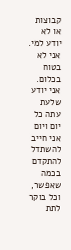קבוצות או לא יודע למי. אני לא בטוח בכלום. אני יודע שלעת עתה כל יום ויום אני חייב להשתדל להתקדם בכמה שאפשר, וכל בוקר לתת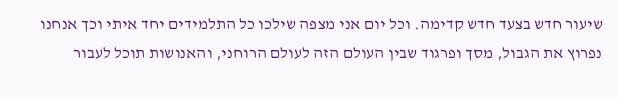שיעור חדש בצעד חדש קדימה. וכל יום אני מצפה שילכו כל התלמידים יחד איתי וכך אנחנו נפרוץ את הגבול, מסך ופרגוד שבין העולם הזה לעולם הרוחני, והאנושות תוכל לעבור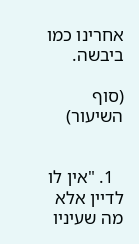אחרינו כמו ביבשה.

(סוף השיעור)


  1. "אין לו לדיין אלא מה שעיניו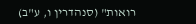רואות" (סנהדרין ו, ע"ב)